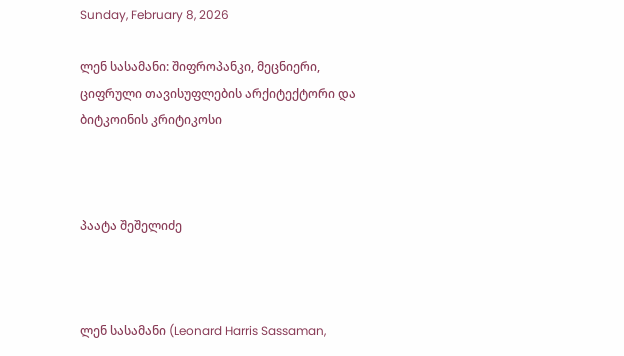Sunday, February 8, 2026

ლენ სასამანი: შიფროპანკი, მეცნიერი, ციფრული თავისუფლების არქიტექტორი და ბიტკოინის კრიტიკოსი



პაატა შეშელიძე



ლენ სასამანი (Leonard Harris Sassaman,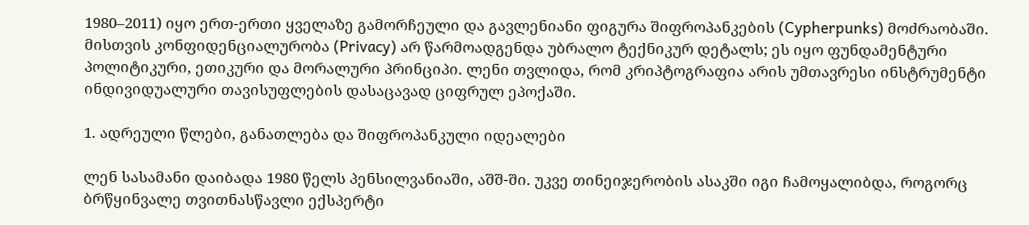1980–2011) იყო ერთ-ერთი ყველაზე გამორჩეული და გავლენიანი ფიგურა შიფროპანკების (Cypherpunks) მოძრაობაში. მისთვის კონფიდენციალურობა (Privacy) არ წარმოადგენდა უბრალო ტექნიკურ დეტალს; ეს იყო ფუნდამენტური პოლიტიკური, ეთიკური და მორალური პრინციპი. ლენი თვლიდა, რომ კრიპტოგრაფია არის უმთავრესი ინსტრუმენტი ინდივიდუალური თავისუფლების დასაცავად ციფრულ ეპოქაში.

1. ადრეული წლები, განათლება და შიფროპანკული იდეალები

ლენ სასამანი დაიბადა 1980 წელს პენსილვანიაში, აშშ-ში. უკვე თინეიჯერობის ასაკში იგი ჩამოყალიბდა, როგორც ბრწყინვალე თვითნასწავლი ექსპერტი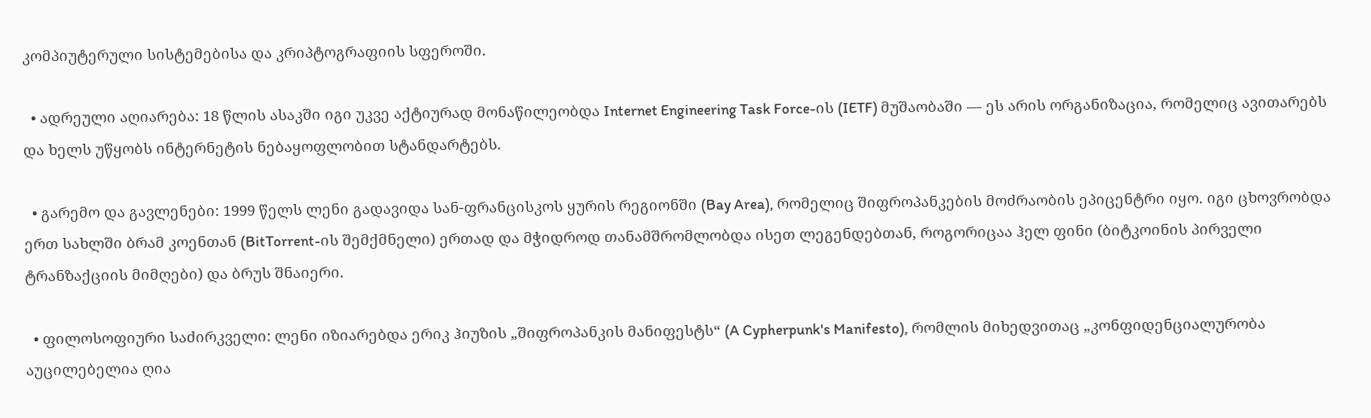კომპიუტერული სისტემებისა და კრიპტოგრაფიის სფეროში.

  • ადრეული აღიარება: 18 წლის ასაკში იგი უკვე აქტიურად მონაწილეობდა Internet Engineering Task Force-ის (IETF) მუშაობაში — ეს არის ორგანიზაცია, რომელიც ავითარებს და ხელს უწყობს ინტერნეტის ნებაყოფლობით სტანდარტებს.

  • გარემო და გავლენები: 1999 წელს ლენი გადავიდა სან-ფრანცისკოს ყურის რეგიონში (Bay Area), რომელიც შიფროპანკების მოძრაობის ეპიცენტრი იყო. იგი ცხოვრობდა ერთ სახლში ბრამ კოენთან (BitTorrent-ის შემქმნელი) ერთად და მჭიდროდ თანამშრომლობდა ისეთ ლეგენდებთან, როგორიცაა ჰელ ფინი (ბიტკოინის პირველი ტრანზაქციის მიმღები) და ბრუს შნაიერი.

  • ფილოსოფიური საძირკველი: ლენი იზიარებდა ერიკ ჰიუზის „შიფროპანკის მანიფესტს“ (A Cypherpunk's Manifesto), რომლის მიხედვითაც „კონფიდენციალურობა აუცილებელია ღია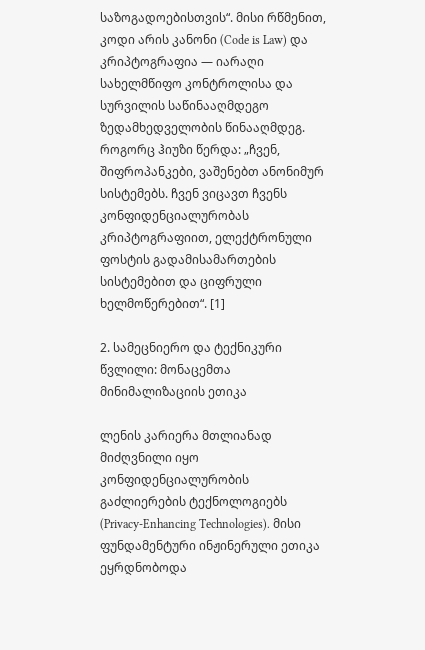საზოგადოებისთვის“. მისი რწმენით, კოდი არის კანონი (Code is Law) და კრიპტოგრაფია — იარაღი სახელმწიფო კონტროლისა და სურვილის საწინააღმდეგო ზედამხედველობის წინააღმდეგ. როგორც ჰიუზი წერდა: „ჩვენ, შიფროპანკები, ვაშენებთ ანონიმურ სისტემებს. ჩვენ ვიცავთ ჩვენს კონფიდენციალურობას კრიპტოგრაფიით, ელექტრონული ფოსტის გადამისამართების სისტემებით და ციფრული ხელმოწერებით“. [1]

2. სამეცნიერო და ტექნიკური წვლილი: მონაცემთა მინიმალიზაციის ეთიკა

ლენის კარიერა მთლიანად მიძღვნილი იყო კონფიდენციალურობის გაძლიერების ტექნოლოგიებს (Privacy-Enhancing Technologies). მისი ფუნდამენტური ინჟინერული ეთიკა ეყრდნობოდა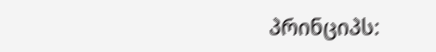პრინციპს: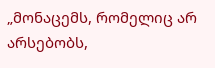„მონაცემს, რომელიც არ არსებობს,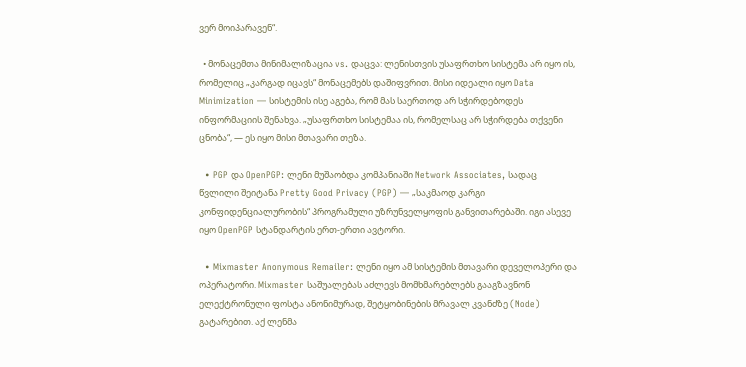ვერ მოიპარავენ“.

  • მონაცემთა მინიმალიზაცია vs. დაცვა: ლენისთვის უსაფრთხო სისტემა არ იყო ის, რომელიც „კარგად იცავს“ მონაცემებს დაშიფვრით. მისი იდეალი იყო Data Minimization — სისტემის ისე აგება, რომ მას საერთოდ არ სჭირდებოდეს ინფორმაციის შენახვა. „უსაფრთხო სისტემაა ის, რომელსაც არ სჭირდება თქვენი ცნობა“, — ეს იყო მისი მთავარი თეზა.

  • PGP და OpenPGP: ლენი მუშაობდა კომპანიაში Network Associates, სადაც წვლილი შეიტანა Pretty Good Privacy (PGP) — „საკმაოდ კარგი კონფიდენციალურობის“ პროგრამული უზრუნველყოფის განვითარებაში. იგი ასევე იყო OpenPGP სტანდარტის ერთ-ერთი ავტორი.

  • Mixmaster Anonymous Remailer: ლენი იყო ამ სისტემის მთავარი დეველოპერი და ოპერატორი. Mixmaster საშუალებას აძლევს მომხმარებლებს გააგზავნონ ელექტრონული ფოსტა ანონიმურად, შეტყობინების მრავალ კვანძზე (Node) გატარებით. აქ ლენმა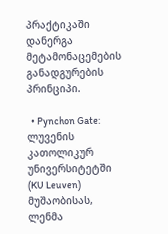პრაქტიკაში დანერგა მეტამონაცემების განადგურების პრინციპი.

  • Pynchon Gate: ლუვენის კათოლიკურ უნივერსიტეტში (KU Leuven) მუშაობისას, ლენმა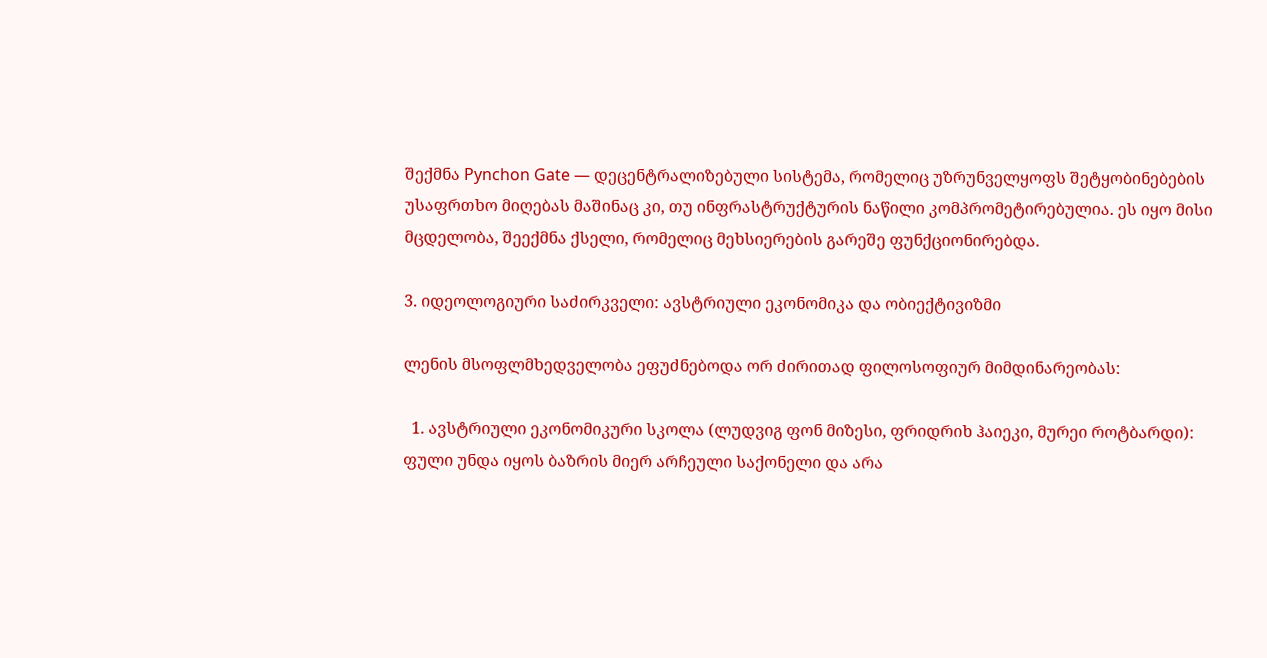შექმნა Pynchon Gate — დეცენტრალიზებული სისტემა, რომელიც უზრუნველყოფს შეტყობინებების უსაფრთხო მიღებას მაშინაც კი, თუ ინფრასტრუქტურის ნაწილი კომპრომეტირებულია. ეს იყო მისი მცდელობა, შეექმნა ქსელი, რომელიც მეხსიერების გარეშე ფუნქციონირებდა.

3. იდეოლოგიური საძირკველი: ავსტრიული ეკონომიკა და ობიექტივიზმი

ლენის მსოფლმხედველობა ეფუძნებოდა ორ ძირითად ფილოსოფიურ მიმდინარეობას:

  1. ავსტრიული ეკონომიკური სკოლა (ლუდვიგ ფონ მიზესი, ფრიდრიხ ჰაიეკი, მურეი როტბარდი): ფული უნდა იყოს ბაზრის მიერ არჩეული საქონელი და არა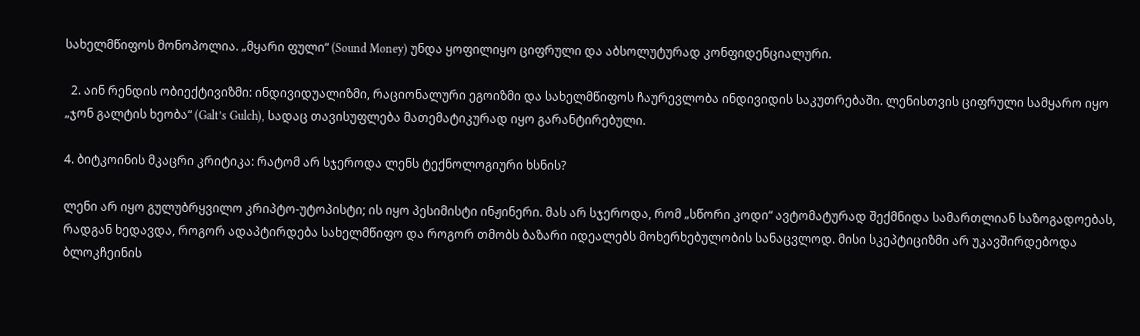სახელმწიფოს მონოპოლია. „მყარი ფული“ (Sound Money) უნდა ყოფილიყო ციფრული და აბსოლუტურად კონფიდენციალური.

  2. აინ რენდის ობიექტივიზმი: ინდივიდუალიზმი, რაციონალური ეგოიზმი და სახელმწიფოს ჩაურევლობა ინდივიდის საკუთრებაში. ლენისთვის ციფრული სამყარო იყო „ჯონ გალტის ხეობა“ (Galt’s Gulch), სადაც თავისუფლება მათემატიკურად იყო გარანტირებული.

4. ბიტკოინის მკაცრი კრიტიკა: რატომ არ სჯეროდა ლენს ტექნოლოგიური ხსნის?

ლენი არ იყო გულუბრყვილო კრიპტო-უტოპისტი; ის იყო პესიმისტი ინჟინერი. მას არ სჯეროდა, რომ „სწორი კოდი“ ავტომატურად შექმნიდა სამართლიან საზოგადოებას, რადგან ხედავდა, როგორ ადაპტირდება სახელმწიფო და როგორ თმობს ბაზარი იდეალებს მოხერხებულობის სანაცვლოდ. მისი სკეპტიციზმი არ უკავშირდებოდა ბლოკჩეინის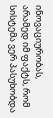ინოვაციურობას, არამედ იმ ფაქტს, რომ სისტემა ვერ პასუხობდა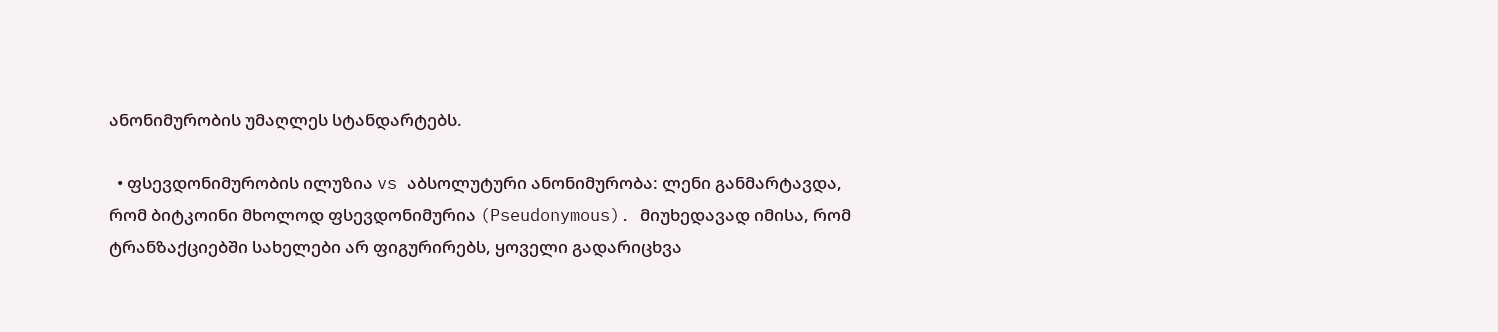ანონიმურობის უმაღლეს სტანდარტებს.

  • ფსევდონიმურობის ილუზია vs აბსოლუტური ანონიმურობა: ლენი განმარტავდა, რომ ბიტკოინი მხოლოდ ფსევდონიმურია (Pseudonymous). მიუხედავად იმისა, რომ ტრანზაქციებში სახელები არ ფიგურირებს, ყოველი გადარიცხვა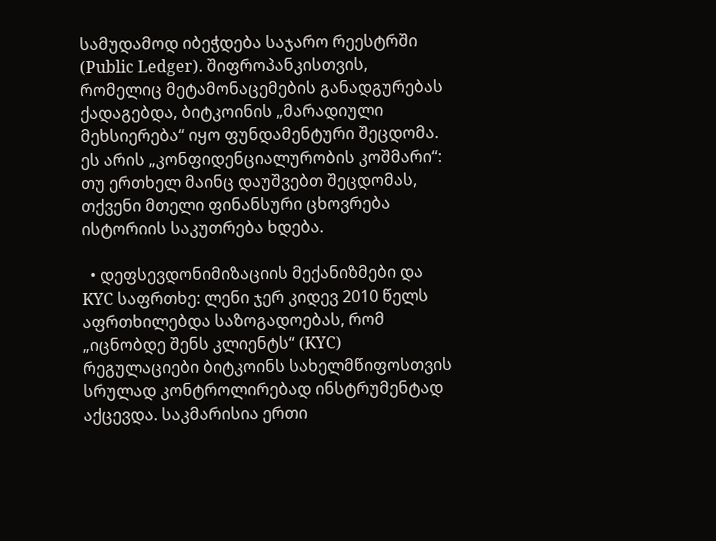სამუდამოდ იბეჭდება საჯარო რეესტრში (Public Ledger). შიფროპანკისთვის, რომელიც მეტამონაცემების განადგურებას ქადაგებდა, ბიტკოინის „მარადიული მეხსიერება“ იყო ფუნდამენტური შეცდომა. ეს არის „კონფიდენციალურობის კოშმარი“: თუ ერთხელ მაინც დაუშვებთ შეცდომას, თქვენი მთელი ფინანსური ცხოვრება ისტორიის საკუთრება ხდება.

  • დეფსევდონიმიზაციის მექანიზმები და KYC საფრთხე: ლენი ჯერ კიდევ 2010 წელს აფრთხილებდა საზოგადოებას, რომ „იცნობდე შენს კლიენტს“ (KYC) რეგულაციები ბიტკოინს სახელმწიფოსთვის სრულად კონტროლირებად ინსტრუმენტად აქცევდა. საკმარისია ერთი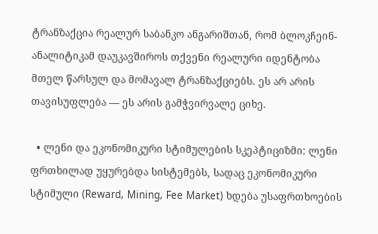ტრანზაქცია რეალურ საბანკო ანგარიშთან, რომ ბლოკჩეინ-ანალიტიკამ დაუკავშიროს თქვენი რეალური იდენტობა მთელ წარსულ და მომავალ ტრანზაქციებს. ეს არ არის თავისუფლება — ეს არის გამჭვირვალე ციხე.

  • ლენი და ეკონომიკური სტიმულების სკეპტიციზმი: ლენი ფრთხილად უყურებდა სისტემებს, სადაც ეკონომიკური სტიმული (Reward, Mining, Fee Market) ხდება უსაფრთხოების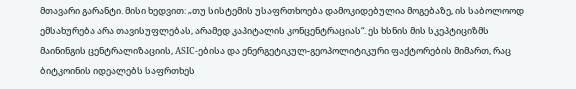მთავარი გარანტი. მისი ხედვით: „თუ სისტემის უსაფრთხოება დამოკიდებულია მოგებაზე, ის საბოლოოდ ემსახურება არა თავისუფლებას, არამედ კაპიტალის კონცენტრაციას“. ეს ხსნის მის სკეპტიციზმს მაინინგის ცენტრალიზაციის, ASIC-ებისა და ენერგეტიკულ-გეოპოლიტიკური ფაქტორების მიმართ, რაც ბიტკოინის იდეალებს საფრთხეს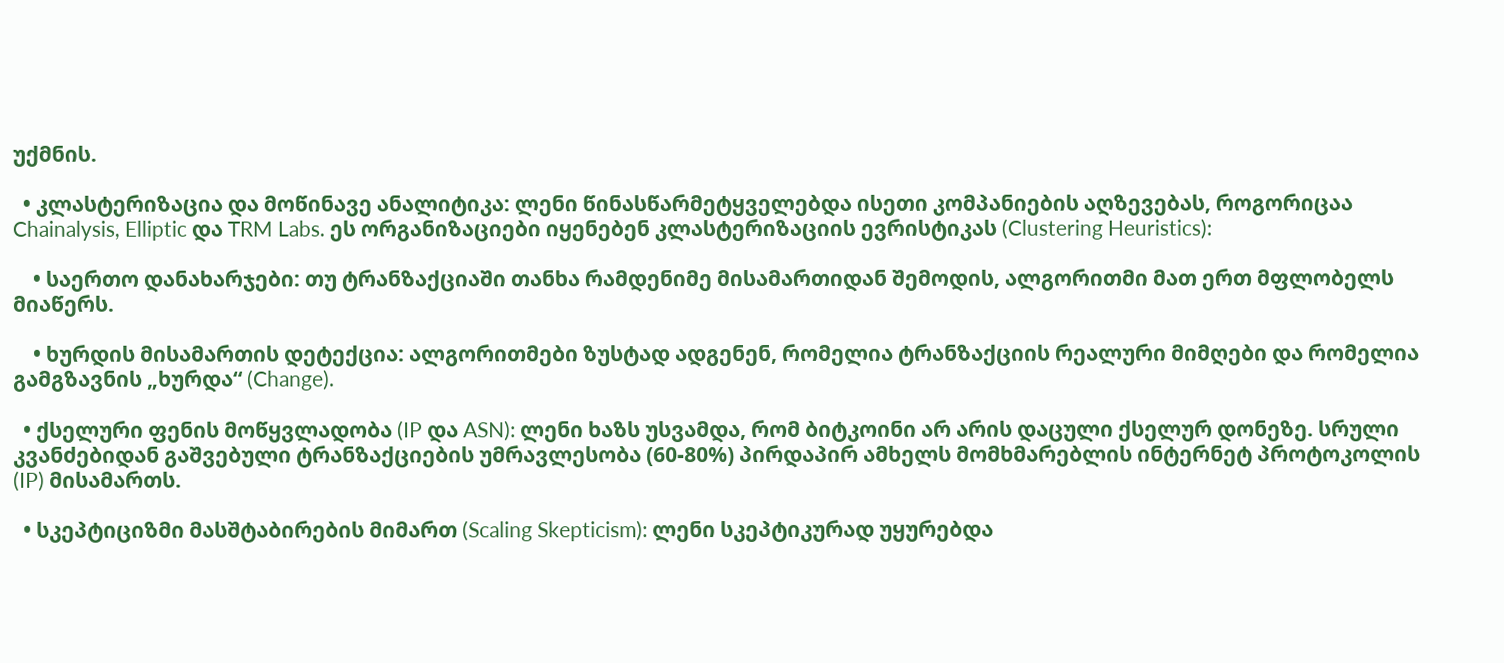უქმნის.

  • კლასტერიზაცია და მოწინავე ანალიტიკა: ლენი წინასწარმეტყველებდა ისეთი კომპანიების აღზევებას, როგორიცაა Chainalysis, Elliptic და TRM Labs. ეს ორგანიზაციები იყენებენ კლასტერიზაციის ევრისტიკას (Clustering Heuristics):

    • საერთო დანახარჯები: თუ ტრანზაქციაში თანხა რამდენიმე მისამართიდან შემოდის, ალგორითმი მათ ერთ მფლობელს მიაწერს.

    • ხურდის მისამართის დეტექცია: ალგორითმები ზუსტად ადგენენ, რომელია ტრანზაქციის რეალური მიმღები და რომელია გამგზავნის „ხურდა“ (Change).

  • ქსელური ფენის მოწყვლადობა (IP და ASN): ლენი ხაზს უსვამდა, რომ ბიტკოინი არ არის დაცული ქსელურ დონეზე. სრული კვანძებიდან გაშვებული ტრანზაქციების უმრავლესობა (60-80%) პირდაპირ ამხელს მომხმარებლის ინტერნეტ პროტოკოლის (IP) მისამართს.

  • სკეპტიციზმი მასშტაბირების მიმართ (Scaling Skepticism): ლენი სკეპტიკურად უყურებდა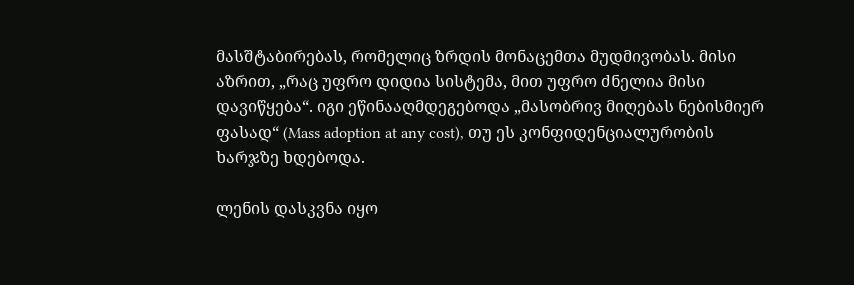მასშტაბირებას, რომელიც ზრდის მონაცემთა მუდმივობას. მისი აზრით, „რაც უფრო დიდია სისტემა, მით უფრო ძნელია მისი დავიწყება“. იგი ეწინააღმდეგებოდა „მასობრივ მიღებას ნებისმიერ ფასად“ (Mass adoption at any cost), თუ ეს კონფიდენციალურობის ხარჯზე ხდებოდა.

ლენის დასკვნა იყო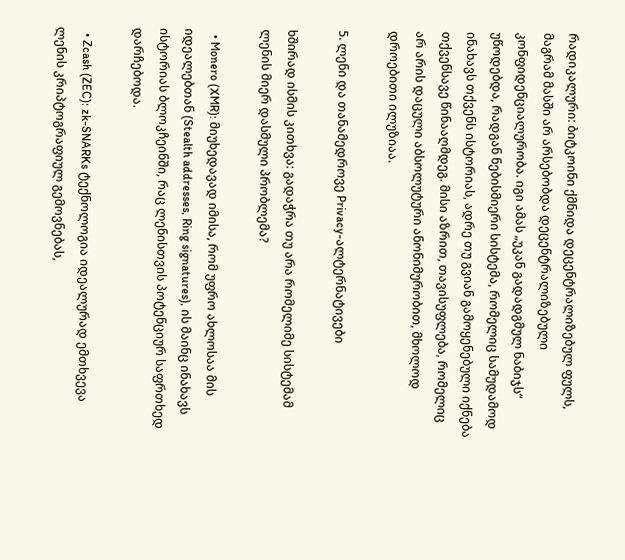რადიკალური: ბიტკოინი ქმნიდა დეცენტრალიზებულ ფულს, მაგრამ მასში არ არსებობდა დეცენტრალიზებული კონფიდენციალურობა. იგი ამას „უკან გადადგმულ ნაბიჯს“ უწოდებდა, რადგან ნებისმიერი სისტემა, რომელიც სამუდამოდ ინახავს თქვენს ისტორიას, ადრე თუ გვიან გამოყენებული იქნება თქვენსავე წინააღმდეგ. მისი აზრით, თავისუფლება, რომელიც არ არის დაცული აბსოლუტური ანონიმურობით, მხოლოდ დროებითი ილუზიაა.

5. ლენი და თანამედროვე Privacy-ალტერნატივები

ხშირად ისმის კითხვა: გადაჭრა თუ არა რომელიმე სისტემამ ლენის მიერ დასმული პრობლემა?

  • Monero (XMR): მიუხედავად იმისა, რომ უფრო ახლოსაა მის იდეალებთან (Stealth addresses, Ring signatures), ის მაინც ინახავს ისტორიას ბლოკჩეინში, რაც ლენისთვის პოტენციურ საფრთხედ დარჩებოდა.

  • Zcash (ZEC): zk-SNARKs ტექნოლოგია იდეალურად ემთხვევა ლენის კრიპტოგრაფიულ გემოვნებას,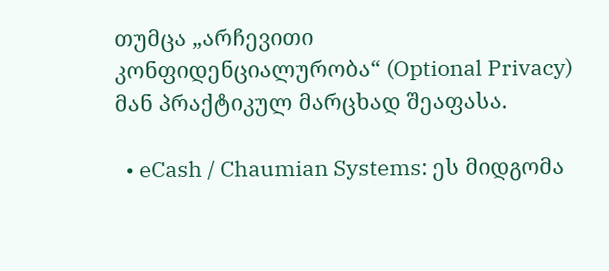თუმცა „არჩევითი კონფიდენციალურობა“ (Optional Privacy) მან პრაქტიკულ მარცხად შეაფასა.

  • eCash / Chaumian Systems: ეს მიდგომა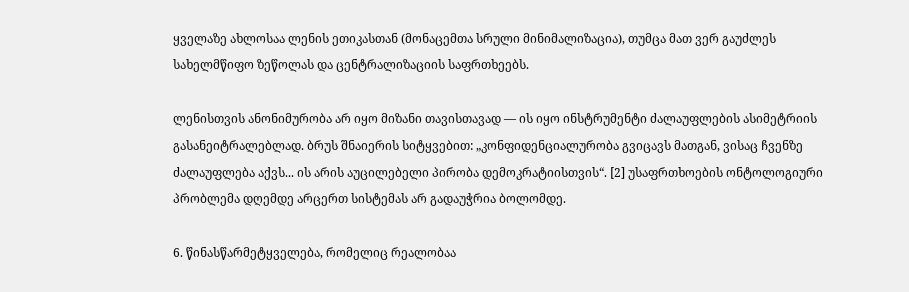ყველაზე ახლოსაა ლენის ეთიკასთან (მონაცემთა სრული მინიმალიზაცია), თუმცა მათ ვერ გაუძლეს სახელმწიფო ზეწოლას და ცენტრალიზაციის საფრთხეებს.

ლენისთვის ანონიმურობა არ იყო მიზანი თავისთავად — ის იყო ინსტრუმენტი ძალაუფლების ასიმეტრიის გასანეიტრალებლად. ბრუს შნაიერის სიტყვებით: „კონფიდენციალურობა გვიცავს მათგან, ვისაც ჩვენზე ძალაუფლება აქვს... ის არის აუცილებელი პირობა დემოკრატიისთვის“. [2] უსაფრთხოების ონტოლოგიური პრობლემა დღემდე არცერთ სისტემას არ გადაუჭრია ბოლომდე.

6. წინასწარმეტყველება, რომელიც რეალობაა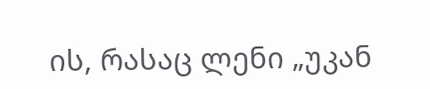ის, რასაც ლენი „უკან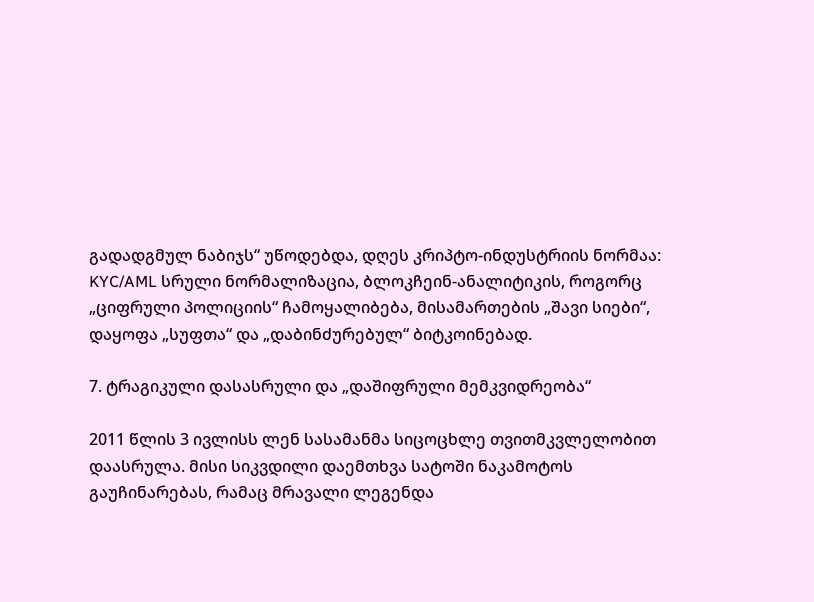გადადგმულ ნაბიჯს“ უწოდებდა, დღეს კრიპტო-ინდუსტრიის ნორმაა: KYC/AML სრული ნორმალიზაცია, ბლოკჩეინ-ანალიტიკის, როგორც „ციფრული პოლიციის“ ჩამოყალიბება, მისამართების „შავი სიები“, დაყოფა „სუფთა“ და „დაბინძურებულ“ ბიტკოინებად.

7. ტრაგიკული დასასრული და „დაშიფრული მემკვიდრეობა“

2011 წლის 3 ივლისს ლენ სასამანმა სიცოცხლე თვითმკვლელობით დაასრულა. მისი სიკვდილი დაემთხვა სატოში ნაკამოტოს გაუჩინარებას, რამაც მრავალი ლეგენდა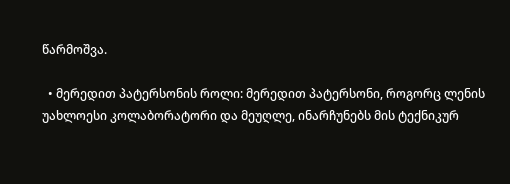წარმოშვა.

  • მერედით პატერსონის როლი: მერედით პატერსონი, როგორც ლენის უახლოესი კოლაბორატორი და მეუღლე, ინარჩუნებს მის ტექნიკურ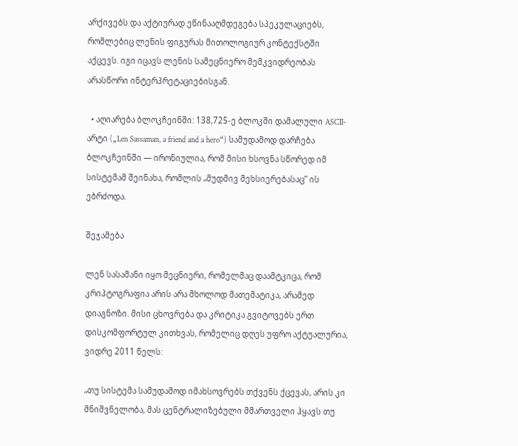არქივებს და აქტიურად ეწინააღმდეგება სპეკულაციებს, რომლებიც ლენის ფიგურას მითოლოგიურ კონტექსტში აქცევს. იგი იცავს ლენის სამეცნიერო მემკვიდრეობას არასწორი ინტერპრეტაციებისგან.

  • აღიარება ბლოკჩეინში: 138,725-ე ბლოკში დამალული ASCII-არტი („Len Sassaman, a friend and a hero“) სამუდამოდ დარჩება ბლოკჩეინში — ირონიულია, რომ მისი ხსოვნა სწორედ იმ სისტემამ შეინახა, რომლის „მუდმივ მეხსიერებასაც“ ის ებრძოდა.

შეჯამება

ლენ სასამანი იყო მეცნიერი, რომელმაც დაამტკიცა, რომ კრიპტოგრაფია არის არა მხოლოდ მათემატიკა, არამედ დიაგნოზი. მისი ცხოვრება და კრიტიკა გვიტოვებს ერთ დისკომფორტულ კითხვას, რომელიც დღეს უფრო აქტუალურია, ვიდრე 2011 წელს:

„თუ სისტემა სამუდამოდ იმახსოვრებს თქვენს ქცევას, არის კი მნიშვნელობა, მას ცენტრალიზებული მმართველი ჰყავს თუ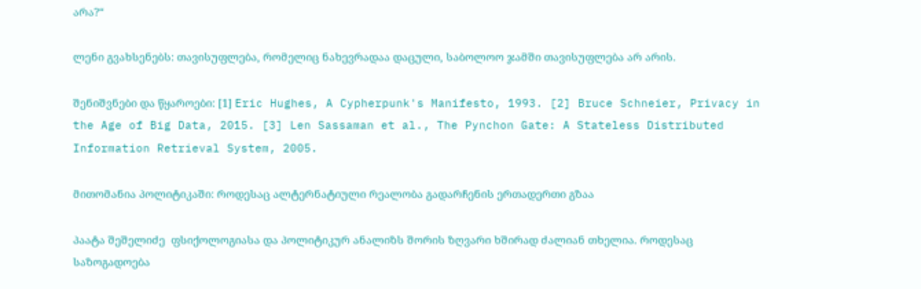არა?“

ლენი გვახსენებს: თავისუფლება, რომელიც ნახევრადაა დაცული, საბოლოო ჯამში თავისუფლება არ არის.

შენიშვნები და წყაროები: [1] Eric Hughes, A Cypherpunk's Manifesto, 1993. [2] Bruce Schneier, Privacy in the Age of Big Data, 2015. [3] Len Sassaman et al., The Pynchon Gate: A Stateless Distributed Information Retrieval System, 2005.

მითომანია პოლიტიკაში: როდესაც ალტერნატიული რეალობა გადარჩენის ერთადერთი გზაა

პაატა შეშელიძე  ფსიქოლოგიასა და პოლიტიკურ ანალიზს შორის ზღვარი ხშირად ძალიან თხელია. როდესაც საზოგადოება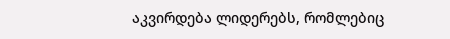აკვირდება ლიდერებს, რომლებიც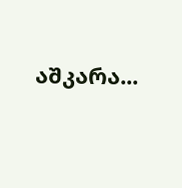აშკარა...